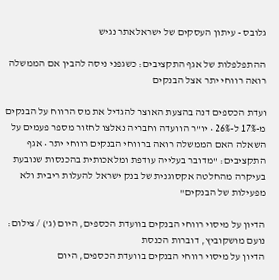גלובס - עיתון העסקים של ישראלאתר נגיש

ההתפלפלות של אגף התקציבים: כשגפני ניסה להבין אם הממשלה רואה רווחי יתר אצל הבנקים

ועדת הכספים דנה בהצעת האוצר להגדיל את מס הרווח על הבנקים מ-17% ל-26% • יו"ר הוועדה וחבריה נאלצו לחזור מספר פעמים על השאלה האם הממשלה רואה ברווחי הבנקים רווחי יתר • אגף התקציבים: "מדובר בעלייה עודפת ומלאכותית בהכנסות שנובעת בעיקרה מהחלטה אקסוגנית של בנק ישראל להעלות ריבית ולא מפעילות של הבנקים"

הדיון על מיסוי רווחי הבנקים בוועדת הכספים, היום (ג') / צילום: נועם מושקוביץ, דוברות הכנסת
הדיון על מיסוי רווחי הבנקים בוועדת הכספים, היום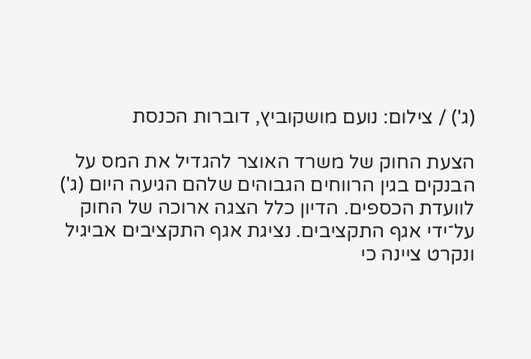(ג') / צילום: נועם מושקוביץ, דוברות הכנסת

הצעת החוק של משרד האוצר להגדיל את המס על הבנקים בגין הרווחים הגבוהים שלהם הגיעה היום (ג') לוועדת הכספים. הדיון כלל הצגה ארוכה של החוק על־ידי אגף התקציבים. נציגת אגף התקציבים אביגיל ונקרט ציינה כי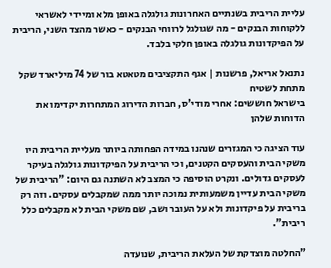עליית הריבית בשנתיים האחרונות גולגלה באופן מלא ומיידי לאשראי ללקוחות הבנקים - מה שגולגל לרווחי הבנקים - כאשר מהצד השני, הריבית על הפיקדונות גולגלה באופן חלקי בלבד.

נתנאל אריאל, פרשנות | אגף התקציבים מטאטא בור של 74 מיליארד שקל מתחת לשטיח
בישראל חוששים: אחרי מודי'ס, חברות הדירוג המתחרות יקדימו את הדוחות שלהן

עוד הציגה כי המגזרים שנהנו במידה הפחותה ביותר מעליית הריבית היו משקי הבית והעסקים הקטנים, וכי הריבית על הפיקדונות גולגלה בעיקר לעסקים גדולים. ונקרט הוסיפה כי המצב לא השתנה גם היום: "הריבית של משקי הבית עדיין משמעותית נמוכה יותר ממה שמקבלים עסקים. וזה רק בריבית על פיקדונות ולא על העובר ושב, שם משקי הבית לא מקבלים כלל ריבית".

"החלטה מוצדקת של העלאת הריבית, שנועדה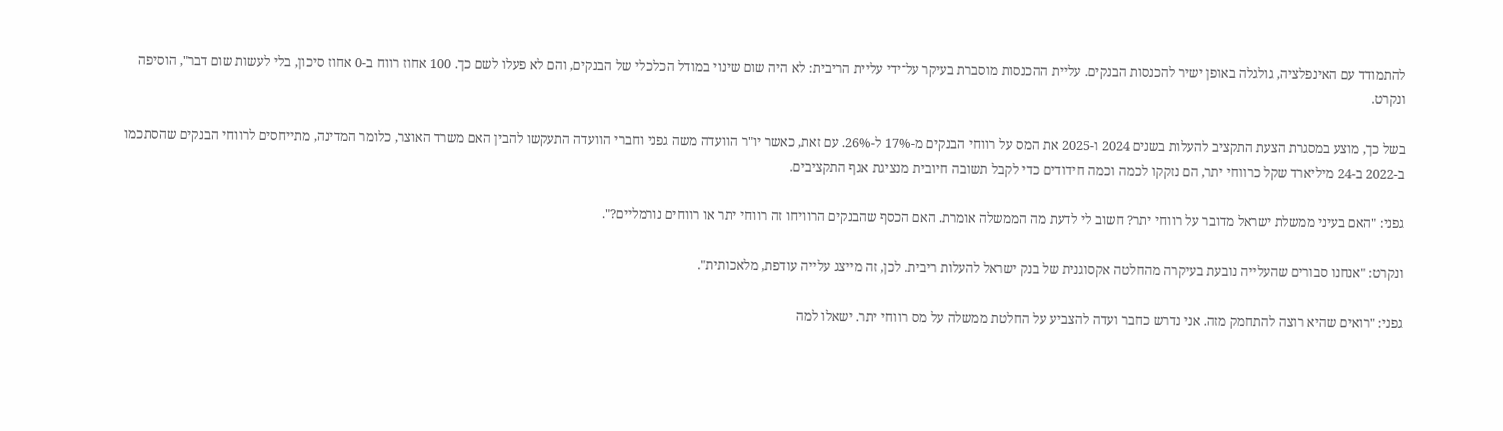להתמודד עם האינפלציה, גולגלה באופן ישיר להכנסות הבנקים. עליית ההכנסות מוסברת בעיקר על־ידי עליית הריבית: לא היה שום שינוי במודל הכלכלי של הבנקים, והם לא פעלו לשם כך. 100 אחוז רווח ב-0 אחוז סיכון, בלי לעשות שום דבר", הוסיפה ונקרט.

בשל כך, מוצע במסגרת הצעת התקציב להעלות בשנים 2024 ו-2025 את המס על רווחי הבנקים מ-17% ל-26%. עם זאת, כאשר יו"ר הוועדה משה גפני וחברי הוועדה התעקשו להבין האם משרד האוצר, כלומר המדינה, מתייחסים לרווחי הבנקים שהסתכמו ב-2022 ב-24 מיליארד שקל כרווחי יתר, הם נזקקו לכמה וכמה חידודים כדי לקבל תשובה חיובית מנציגת אגף התקציבים.

גפני: "האם בעיני ממשלת ישראל מדובר על רווחי יתר? חשוב לי לדעת מה הממשלה אומרת. האם הכסף שהבנקים הרוויחו זה רווחי יתר או רווחים נורמליים?".

ונקרט: "אנחנו סבורים שהעלייה נובעת בעיקרה מהחלטה אקסוגנית של בנק ישראל להעלות ריבית. לכן, זה מייצג עלייה עודפת, מלאכותית".

גפני: "רואים שהיא רוצה להתחמק מזה. אני נדרש כחבר ועדה להצביע על החלטת ממשלה על מס רווחי יתר. ישאלו למה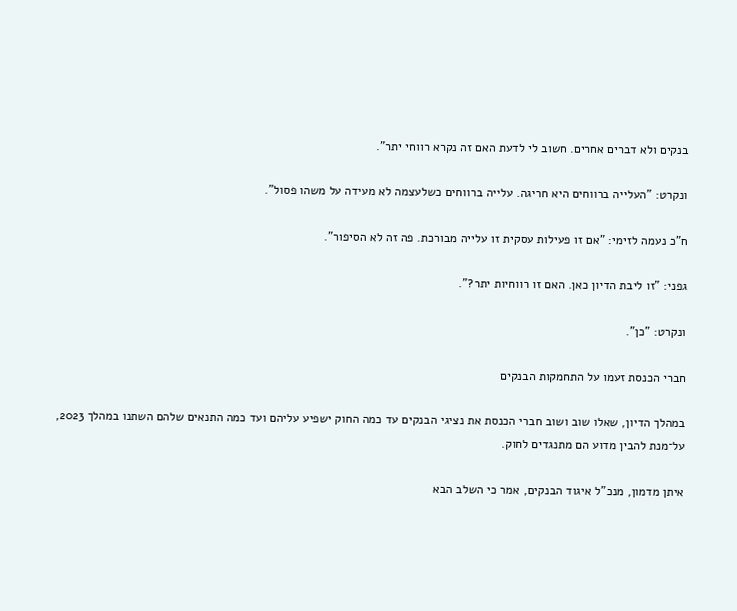בנקים ולא דברים אחרים. חשוב לי לדעת האם זה נקרא רווחי יתר".

ונקרט: "העלייה ברווחים היא חריגה. עלייה ברווחים כשלעצמה לא מעידה על משהו פסול".

ח"כ נעמה לזימי: "אם זו פעילות עסקית זו עלייה מבורכת. פה זה לא הסיפור".

גפני: "זו ליבת הדיון כאן. האם זו רווחיות יתר?".

ונקרט: "כן".

חברי הכנסת זעמו על התחמקות הבנקים

במהלך הדיון, שאלו שוב ושוב חברי הכנסת את נציגי הבנקים עד כמה החוק ישפיע עליהם ועד כמה התנאים שלהם השתנו במהלך 2023, על־מנת להבין מדוע הם מתנגדים לחוק.

איתן מדמון, מנכ"ל איגוד הבנקים, אמר כי השלב הבא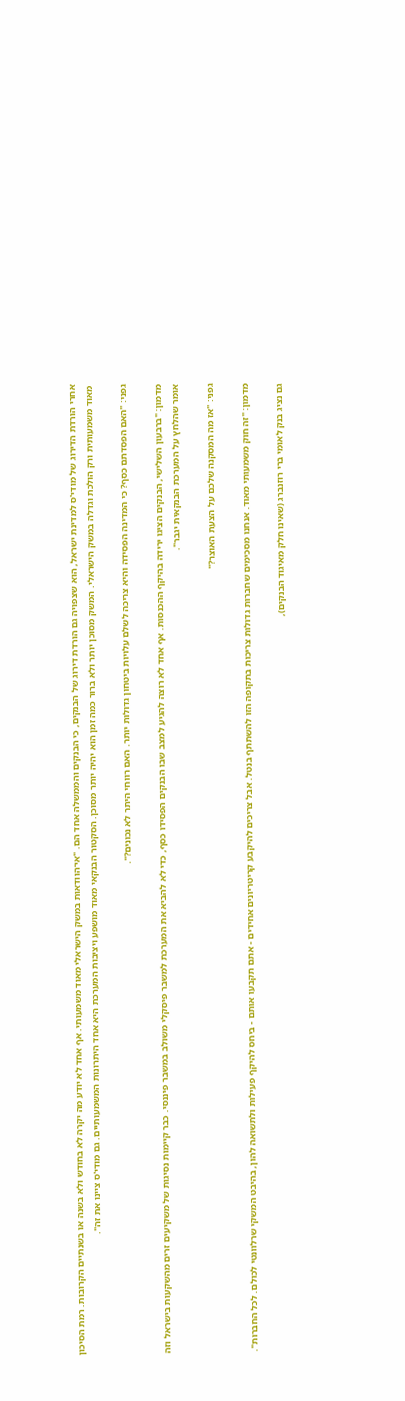אחרי הורדת הדירוג של מודי'ס למדינת ישראל, הוא שצפויה גם הורדת דירוג של הבנקים, כי הבנקים והממשלה אחד הם. "אי־הוודאות במשק הישראלי מאוד משמעותי. אף אחד לא יודע מה יקרה לא בחודש ולא בשנה או בשנתיים הקרובות. רמת הסיכון מאוד משמעותית ורק הולכת וגדלה במשק הישראלי. המשק מסוכן יותר ולא ברור כמה זמן הוא יהיה יותר מסוכן. הסקטור הבנקאי מאוד מושפע ויציבות המערכת היא אחד היתרונות המשמעותיים. גם מודי'ס ציינו את זה".

גפני: "האם הפסדתם כסף? כי המדינה הפסידה והיא צריכה לשלם עלויות ביטחון גדולות יותר. האם רווחי היתר לא נכונים?".

מדמון: "ברבעון השלישי, הבנקים הציגו ירידה בהיקף ההכנסות. אף אחד לא רוצה להגיע למצב שבו הבנקים הפסידו כסף, כדי לא להביא את המערכת למשבר פיסקלי משולב במשבר פיננסי. כבר קיימות נסיגות של משקיעים זרים מהשקעות בישראל וזה אומר שהלחץ על המערכת הבנקאית יגבר".

גפני: "אז מה המסקנה שלכם על הצעת האוצר?"

מדמון: "זה חוק משמעותי מאוד. אנחנו מסכימים שחברות גדולות צריכות בתקופה הזו להשתתף בנטל. אבל צריכים להיקבע קריטריונים אחידים - אתם תקבעו אותם - ביחס להיקף פעילות ולתשואה להון, בהיבט המשקי שרלוונטי לכולם. לכל החברות".

גם נציג בנק לאומי ברי רוזנברג (שאינו חלק מאיגוד הבנקים),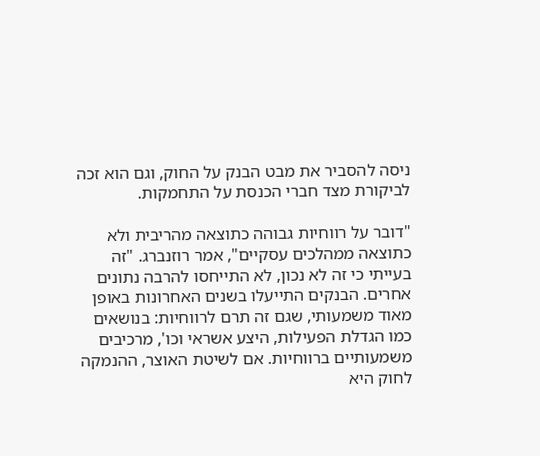ניסה להסביר את מבט הבנק על החוק, וגם הוא זכה לביקורת מצד חברי הכנסת על התחמקות.

"דובר על רווחיות גבוהה כתוצאה מהריבית ולא כתוצאה ממהלכים עסקיים", אמר רוזנברג. "זה בעייתי כי זה לא נכון, לא התייחסו להרבה נתונים אחרים. הבנקים התייעלו בשנים האחרונות באופן מאוד משמעותי, שגם זה תרם לרווחיות: בנושאים כמו הגדלת הפעילות, היצע אשראי וכו', מרכיבים משמעותיים ברווחיות. אם לשיטת האוצר, ההנמקה לחוק היא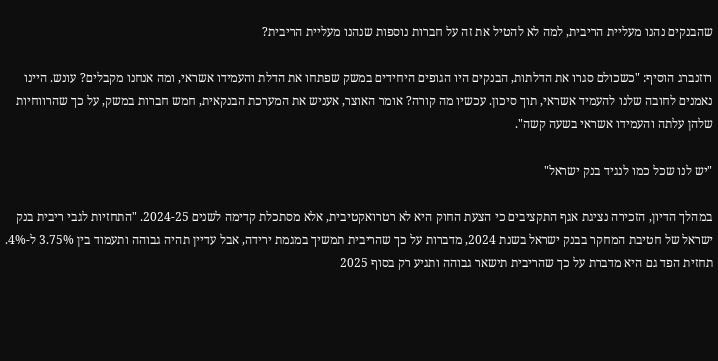שהבנקים נהנו מעליית הריבית, למה לא להטיל את זה על חברות נוספות שנהנו מעליית הריבית?

רוזנברג הוסיף: "כשכולם סגרו את הדלתות, הבנקים היו הגופים היחידים במשק שפתחו את הדלת והעמידו אשראי, ומה אנחנו מקבלים? עונש. היינו נאמנים לחובה שלנו להעמיד אשראי, תוך סיכון. עכשיו מה קורה? אומר האוצר, אעניש את המערכת הבנקאית, חמש חברות במשק, על כך שהרווחיות שלהן עלתה והעמידו אשראי בשעה קשה".

"יש לנו שכל כמו לנגיד בנק ישראל"

במהלך הדיון, הזכירה נציגת אגף התקציבים כי הצעת החוק היא לא רטרואקטיבית, אלא מסתכלת קדימה לשנים 2024-25. "התחזיות לגבי ריבית בנק ישראל של חטיבת המחקר בבנק ישראל בשנת 2024, מדברות על כך שהריבית תמשיך במגמת ירידה, אבל עדיין תהיה גבוהה ותעמוד בין 3.75% ל-4%. תחזית הפד גם היא מדברת על כך שהריבית תישאר גבוהה ותגיע רק בסוף 2025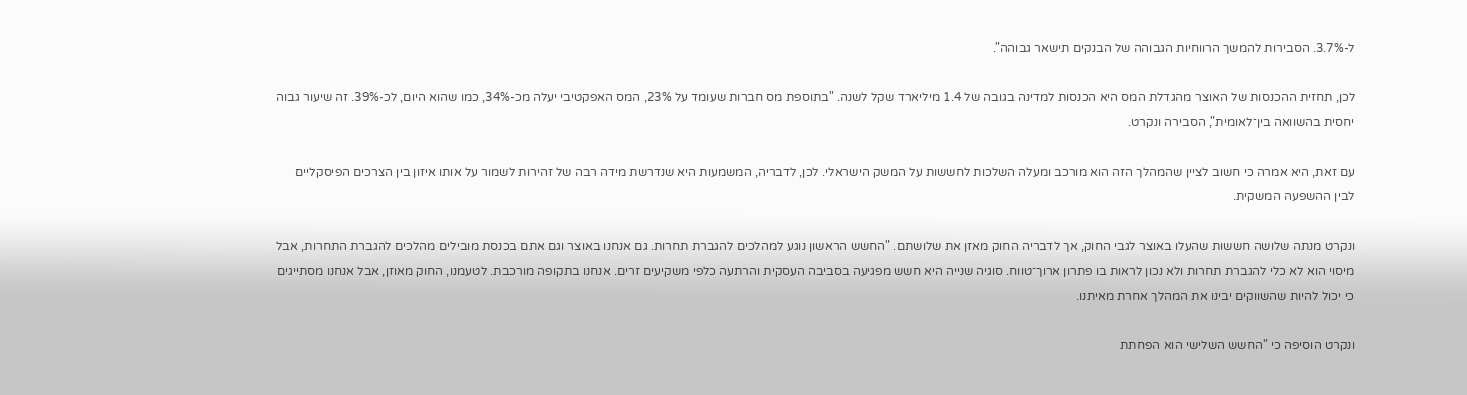ל-3.7%. הסבירות להמשך הרווחיות הגבוהה של הבנקים תישאר גבוהה".

לכן, תחזית ההכנסות של האוצר מהגדלת המס היא הכנסות למדינה בגובה של 1.4 מיליארד שקל לשנה. "בתוספת מס חברות שעומד על 23%, המס האפקטיבי יעלה מכ-34%, כמו שהוא היום, לכ-39%. זה שיעור גבוה יחסית בהשוואה בין־לאומית", הסבירה ונקרט.

עם זאת, היא אמרה כי חשוב לציין שהמהלך הזה הוא מורכב ומעלה השלכות לחששות על המשק הישראלי. לכן, לדבריה, המשמעות היא שנדרשת מידה רבה של זהירות לשמור על אותו איזון בין הצרכים הפיסקליים לבין ההשפעה המשקית.

ונקרט מנתה שלושה חששות שהעלו באוצר לגבי החוק, אך לדבריה החוק מאזן את שלושתם. "החשש הראשון נוגע למהלכים להגברת תחרות. גם אנחנו באוצר וגם אתם בכנסת מובילים מהלכים להגברת התחרות, אבל מיסוי הוא לא כלי להגברת תחרות ולא נכון לראות בו פתרון ארוך־טווח. סוגיה שנייה היא חשש מפגיעה בסביבה העסקית והרתעה כלפי משקיעים זרים. אנחנו בתקופה מורכבת. לטעמנו, החוק מאוזן, אבל אנחנו מסתייגים כי יכול להיות שהשווקים יבינו את המהלך אחרת מאיתנו.

ונקרט הוסיפה כי "החשש השלישי הוא הפחתת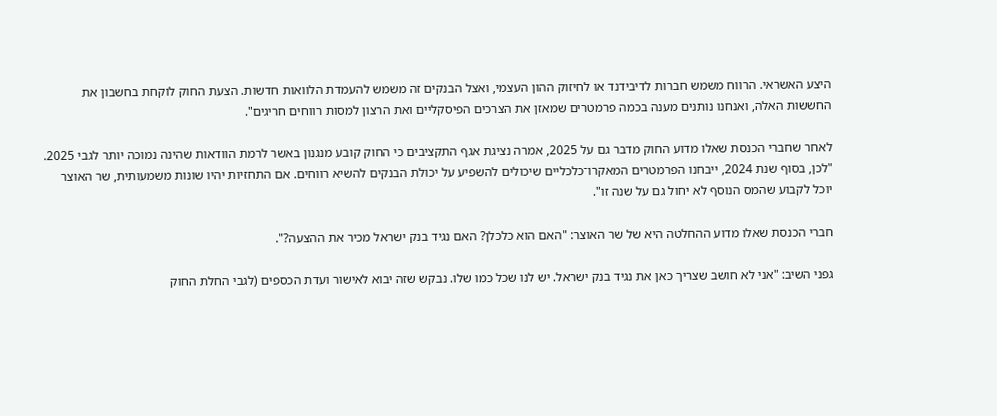היצע האשראי. הרווח משמש חברות לדיבידנד או לחיזוק ההון העצמי, ואצל הבנקים זה משמש להעמדת הלוואות חדשות. הצעת החוק לוקחת בחשבון את החששות האלה, ואנחנו נותנים מענה בכמה פרמטרים שמאזן את הצרכים הפיסקליים ואת הרצון למסות רווחים חריגים".

לאחר שחברי הכנסת שאלו מדוע החוק מדבר גם על 2025, אמרה נציגת אגף התקציבים כי החוק קובע מנגנון באשר לרמת הוודאות שהינה נמוכה יותר לגבי 2025. "לכן, בסוף שנת 2024, ייבחנו הפרמטרים המאקרו־כלכליים שיכולים להשפיע על יכולת הבנקים להשיא רווחים. אם התחזיות יהיו שונות משמעותית, שר האוצר יוכל לקבוע שהמס הנוסף לא יחול גם על שנה זו".

חברי הכנסת שאלו מדוע ההחלטה היא של שר האוצר: "האם הוא כלכלן? האם נגיד בנק ישראל מכיר את ההצעה?".

גפני השיב: "אני לא חושב שצריך כאן את נגיד בנק ישראל. יש לנו שכל כמו שלו. נבקש שזה יבוא לאישור ועדת הכספים (לגבי החלת החוק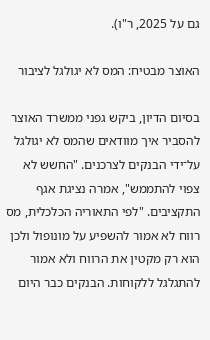גם על 2025, ר"ו).

האוצר מבטיח: המס לא יגולגל לציבור

בסיום הדיון, ביקש גפני ממשרד האוצר להסביר איך מוודאים שהמס לא יגולגל על־ידי הבנקים לצרכנים. "החשש לא צפוי להתממש", אמרה נציגת אגף התקציבים. "לפי התאוריה הכלכלית, מס רווח לא אמור להשפיע על מונופול ולכן הוא רק מקטין את הרווח ולא אמור להתגלגל ללקוחות. הבנקים כבר היום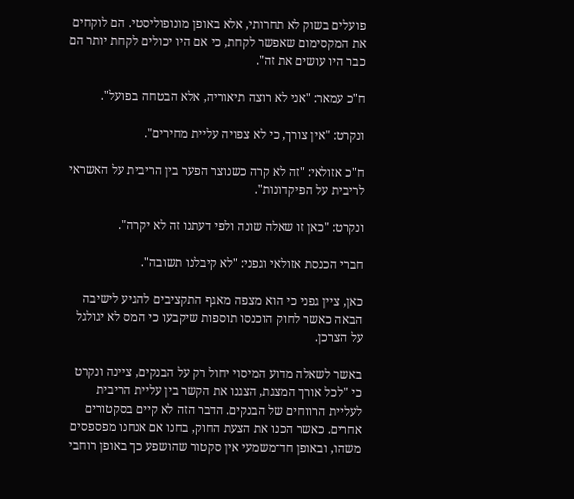פועלים בשוק לא תחרותי, אלא באופן מונופוליסטי. הם לוקחים את המקסימום שאפשר לקחת, כי אם היו יכולים לקחת יותר הם כבר היו עושים את זה".

ח"כ עמאר: "אני לא רוצה תיאוריה, אלא הבטחה בפועל".

ונקרט: "אין צורך, כי לא צפויה עליית מחירים".

ח"כ אזולאי: "זה לא קרה כשנוצר הפער בין הריבית על האשראי לריבית על הפיקדונות".

ונקרט: "כאן זו שאלה שונה ולפי דעתנו זה לא יקרה".

חברי הכנסת אזולאי וגפני: "לא קיבלנו תשובה".

כאן, ציין גפני כי הוא מצפה מאגף התקציבים להגיע לישיבה הבאה כאשר לחוק הוכנסו תוספות שיקבעו כי המס לא יגולגל על הצרכן.

באשר לשאלה מדוע המיסוי יחול רק על הבנקים, ציינה ונקרט כי "לכל אורך המצגת, הצגנו את הקשר בין עליית הריבית לעליית הרווחים של הבנקים. הדבר הזה לא קיים בסקטורים אחרים. כאשר הכנו את הצעת החוק, בחנו אם אנחנו מפספסים משהו, ובאופן חד־משמעי אין סקטור שהושפע כך באופן רוחבי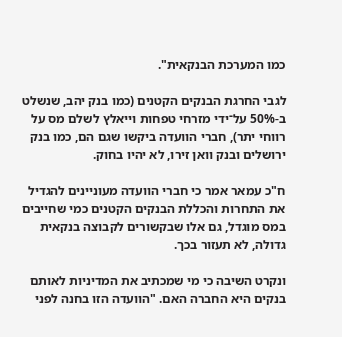כמו המערכת הבנקאית".

לגבי החרגת הבנקים הקטנים (כמו בנק יהב, שנשלט ב-50% על־ידי מזרחי טפחות וייאלץ לשלם מס על רווחי יתר), חברי הוועדה ביקשו שגם הם, כמו בנק ירושלים ובנק וואן זירו, לא יהיו בחוק.

ח"כ עמאר אמר כי חברי הוועדה מעוניינים להגדיל את התחרות והכללת הבנקים הקטנים כמי שחייבים במס מוגדל, גם אלו שבקשורים לקבוצה בנקאית גדולה, לא תעזור בכך.

ונקרט השיבה כי מי שמכתיב את המדיניות לאותם בנקים היא החברה האם. "הוועדה הזו בחנה לפני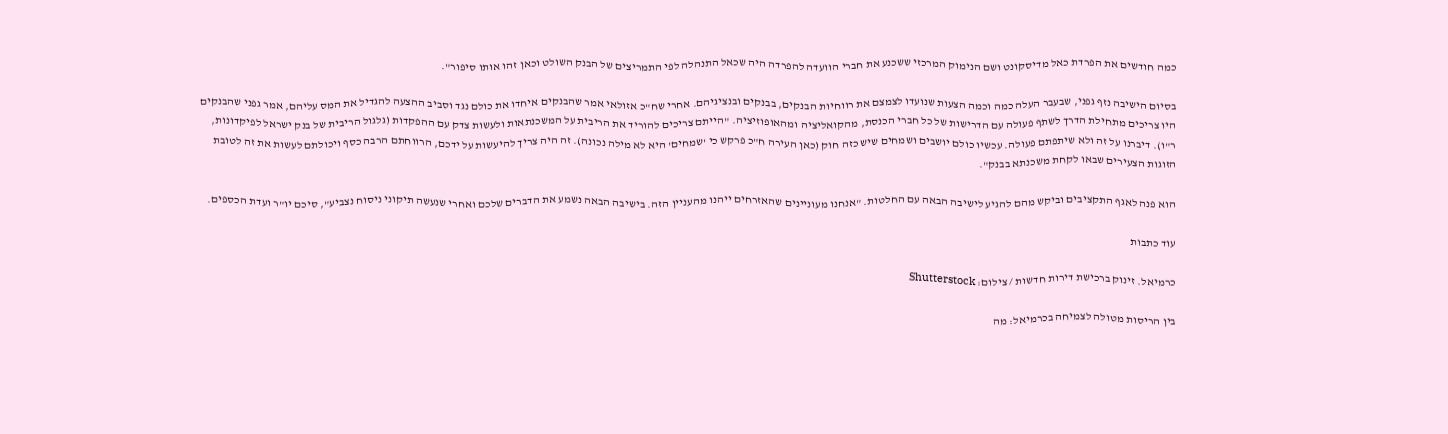כמה חודשים את הפרדת כאל מדיסקונט ושם הנימוק המרכזי ששכנע את חברי הוועדה להפרדה היה שכאל התנהלה לפי התמריצים של הבנק השולט וכאן זהו אותו סיפור".

בסיום הישיבה נזף גפני, שבעבר העלה כמה וכמה הצעות שנועדו לצמצם את רווחיות הבנקים, בבנקים ובנציגיהם. אחרי שח"כ אזולאי אמר שהבנקים איחדו את כולם נגד וסביב ההצעה להגדיל את המס עליהם, אמר גפני שהבנקים היו צריכים מתחילת הדרך לשתף פעולה עם הדרישות של כל חברי הכנסת, מהקואליציה ומהאופוזיציה. "הייתם צריכים להוריד את הריבית על המשכנתאות ולעשות צדק עם ההפקדות (גלגול הריבית של בנק ישראל לפיקדונות, ר"ו). דיברנו על זה ולא שיתפתם פעולה. עכשיו כולם יושבים ושמחים שיש כזה חוק (כאן העירה ח"כ פרקש כי 'שמחים' היא לא מילה נכונה). זה היה צריך להיעשות על ידכם, הרווחתם הרבה כסף ויכולתם לעשות את זה לטובת הזוגות הצעירים שבאו לקחת משכנתא בבנק".

הוא פנה לאגף התקציבים וביקש מהם להגיע לישיבה הבאה עם החלטות. "אנחנו מעוניינים שהאזרחים ייהנו מהעניין הזה. בישיבה הבאה נשמע את הדברים שלכם ואחרי שנעשה תיקוני ניסוח נצביע", סיכם יו"ר ועדת הכספים.

עוד כתבות

כרמיאל. זינוק ברכישת דירות חדשות / צילום: Shutterstock

בין הריסות מטולה לצמיחה בכרמיאל: מה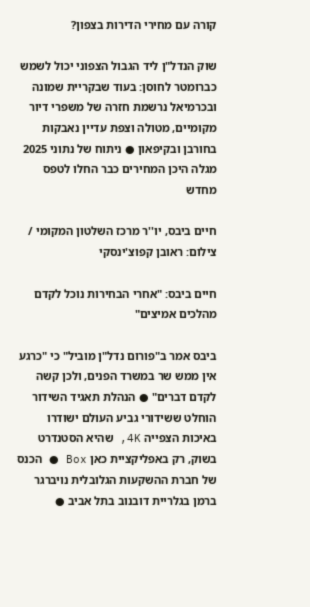קורה עם מחירי הדירות בצפון?

שוק הנדל"ן ליד הגבול הצפוני יכול לשמש כברומטר לחוסן: בעוד שבקריית שמונה ובכרמיאל נרשמת חזרה של משפרי דיור מקומיים, מטולה וצפת עדיין נאבקות בחורבן ובקיפאון ● ניתוח של נתוני 2025 מגלה היכן המחירים כבר החלו לטפס מחדש

חיים ביבס, יו''ר מרכז השלטון המקומי / צילום: ראובן קפוצ'ינסקי

חיים ביבס: "אחרי הבחירות נוכל לקדם מהלכים אמיצים"

ביבס אמר ב"פורום נדל"ן מוביל" כי "כרגע אין ממש שר במשרד הפנים, ולכן קשה לקדם דברים" ● הנהלת תאגיד השידור הוחלט ששידורי גביע העולם ישודרו באיכות הצפייה 4K, שהיא הסטנדרט בשוק, רק באפליקציית כאן Box ● הכנס של חברת ההשקעות הגלובלית נויברגר ברמן בגלריית דובנוב בתל אביב ●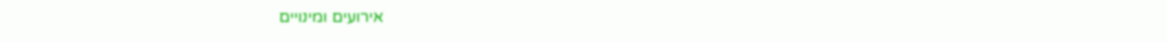אירועים ומינויים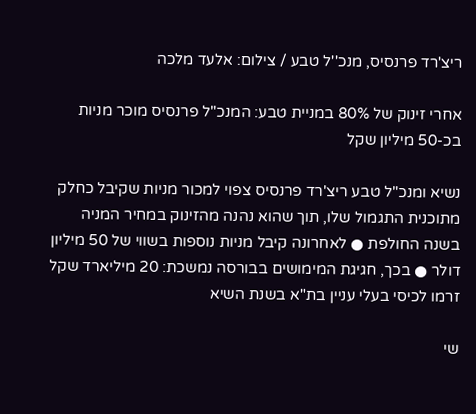ריצ'רד פרנסיס, מנכ''ל טבע / צילום: אלעד מלכה

אחרי זינוק של 80% במניית טבע: המנכ"ל פרנסיס מוכר מניות בכ-50 מיליון שקל

נשיא ומנכ"ל טבע ריצ'רד פרנסיס צפוי למכור מניות שקיבל כחלק מתוכנית התגמול שלו, תוך שהוא נהנה מהזינוק במחיר המניה בשנה החולפת ● לאחרונה קיבל מניות נוספות בשווי של 50 מיליון דולר ● בכך, חגיגת המימושים בבורסה נמשכת: 20 מיליארד שקל זרמו לכיסי בעלי עניין בת"א בשנת השיא

שי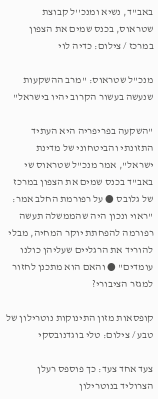באב''ד, נשיא ומנכ''ל קבוצת שטראוס, בכנס שמים את הצפון במרכז / צילום: כדיה לוי

מנכ"ל שטראוס: "מרב ההשקעות שנעשה בעשור הקרוב יהיו בישראל"

"השקעה בפריפריה היא העתיד התזונתי והביטחוני של מדינת ישראל", אמר מנכ"ל שטראוס שי באב"ד בכנס שמים את הצפון במרכז של גלובס ● על רפורמת החלב אמר: "ראוי ונכון היה שהממשלה תעשה רפורמה להפחתת יוקר המחיה, מבלי להוריד את הרגליים שעליהן כולנו עומדים" ● והאם הוא מתכנן לחזור למגזר הציבורי?

קופסאות מזון התינוקות נוטרילון של טבע / צילום: טלי בוגדנובסקי

צעד אחד צעד: כך פוספס רעלן הצרוליד בנוטרילון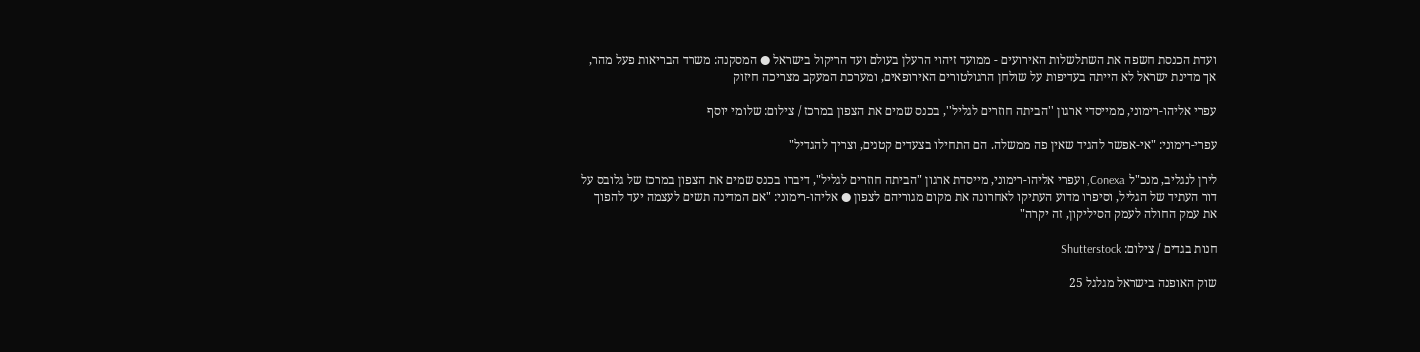ועדת הכנסת חשפה את השתלשלות האירועים - ממועד זיהוי הרעלן בעולם ועד הריקול בישראל ● המסקנה: משרד הבריאות פעל מהר, אך מדינת ישראל לא הייתה בעדיפות על שולחן הרגולטורים האירופאים, ומערכת המעקב מצריכה חיזוק

עפרי אליהו-רימוני, ממייסדי ארגון ''הביתה חוזרים לגליל'', בכנס שמים את הצפון במרכז / צילום: שלומי יוסף

עפרי-רימוני: "אי-אפשר להגיד שאין פה ממשלה. הם התחילו בצעדים קטנים, וצריך להגדיל"

לירן לנגליב, מנכ"ל Conexa, ועפרי אליהו-רימוני, מייסדת ארגון "הביתה חוזרים לגליל", דיברו בכנס שמים את הצפון במרכז של גלובס על דור העתיד של הגליל, וסיפרו מדוע העתיקו לאחרונה את מקום מגוריהם לצפון ● אליהו-רימוני: "אם המדינה תשים לעצמה יעד להפוך את עמק החולה לעמק הסיליקון, זה יקרה"

חנות בגדים / צילום: Shutterstock

שוק האופנה בישראל מגלגל 25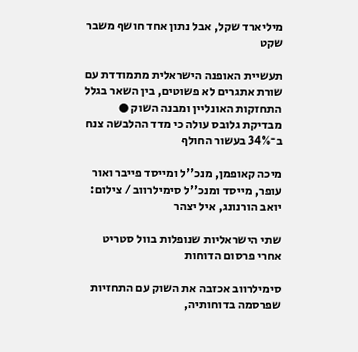מיליארד שקל, אבל נתון אחד חושף משבר שקט

תעשיית האופנה הישראלית מתמודדת עם שורת אתגרים לא פשוטים, בין השאר בגלל התחזקות האונליין ומבנה השוק ● מבדיקת גלובס עולה כי מדד ההלבשה צנח ב־34% בעשור החולף

מיכה קאופמן, מנכ''ל ומייסד פייבר ואור עופר, מייסד ומנכ''ל סימילרווב / צילום: יואב הורנונג, איל יצהר

שתי הישראליות שנופלות בוול סטריט אחרי פרסום הדוחות

סימילרווב אכזבה את השוק עם התחזיות שפרסמה בדוחותיה,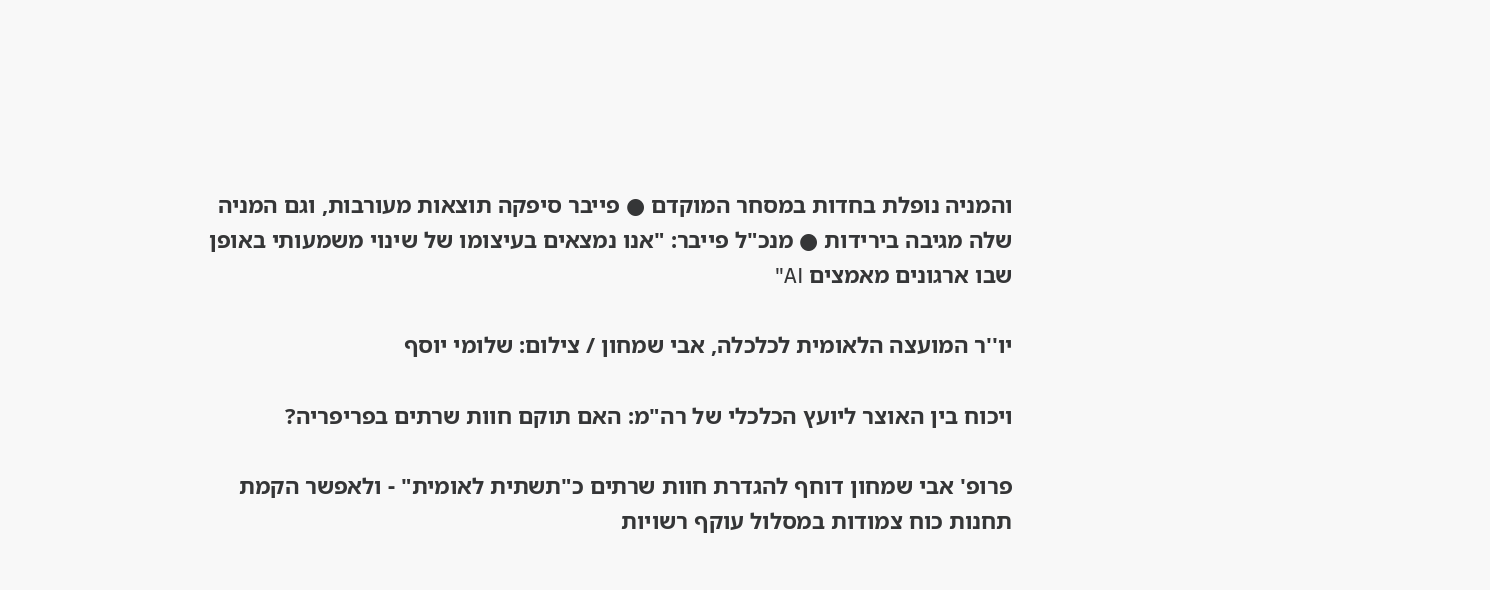והמניה נופלת בחדות במסחר המוקדם ● פייבר סיפקה תוצאות מעורבות, וגם המניה שלה מגיבה בירידות ● מנכ"ל פייבר: "אנו נמצאים בעיצומו של שינוי משמעותי באופן שבו ארגונים מאמצים AI"

יו''ר המועצה הלאומית לכלכלה, אבי שמחון / צילום: שלומי יוסף

ויכוח בין האוצר ליועץ הכלכלי של רה"מ: האם תוקם חוות שרתים בפריפריה?

פרופ' אבי שמחון דוחף להגדרת חוות שרתים כ"תשתית לאומית" - ולאפשר הקמת תחנות כוח צמודות במסלול עוקף רשויות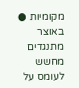מקומיות ● באוצר מתנגדים מחשש לעומס על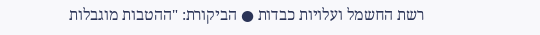רשת החשמל ועלויות כבדות ● הביקורת: "ההטבות מוגבלות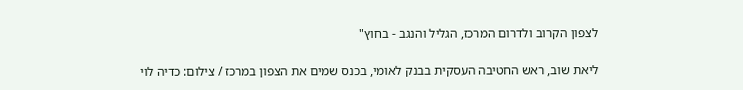לצפון הקרוב ולדרום המרכז, הגליל והנגב - בחוץ"

ליאת שוב, ראש החטיבה העסקית בבנק לאומי, בכנס שמים את הצפון במרכז / צילום: כדיה לוי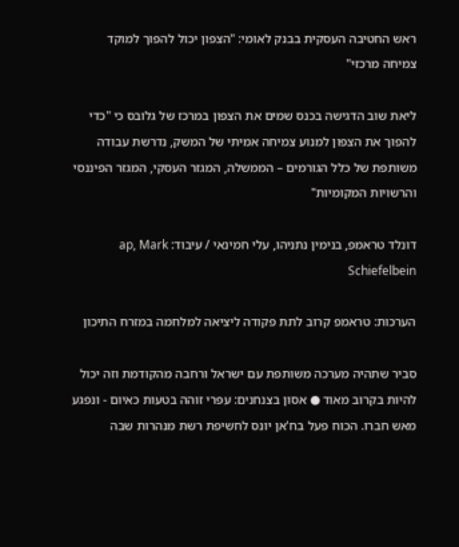ראש החטיבה העסקית בבנק לאומי: "הצפון יכול להפוך למוקד צמיחה מרכזי"

ליאת שוב הדגישה בכנס שמים את הצפון במרכז של גלובס כי "כדי להפוך את הצפון למנוע צמיחה אמיתי של המשק, נדרשת עבודה משותפת של כלל הגורמים – הממשלה, המגזר העסקי, המגזר הפיננסי והרשויות המקומיות"

דונלד טראמפ, בנימין נתניהו, עלי חמינאי / עיבוד: ap, Mark Schiefelbein

הערכות: טראמפ קרוב לתת פקודה ליציאה למלחמה במזרח התיכון

סביר שתהיה מערכה משותפת עם ישראל ורחבה מהקודמת וזה יכול להיות בקרוב מאוד ● אסון בצנחנים: עפרי זוהה בטעות כאיום - ונפגע מאש חברו. הכוח פעל בח'אן יונס לחשיפת רשת מנהרות שבה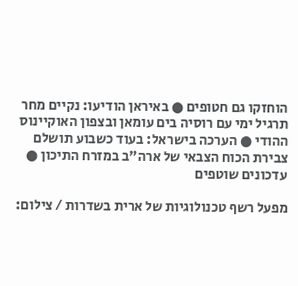הוחזקו גם חטופים ● באיראן הודיעו: נקיים מחר תרגיל ימי עם רוסיה בים עומאן ובצפון האוקיינוס ההודי ● הערכה בישראל: בעוד כשבוע תושלם צבירת הכוח הצבאי של ארה"ב במזרח התיכון ● עדכונים שוטפים

מפעל רשף טכנולוגיות של ארית בשדרות / צילום: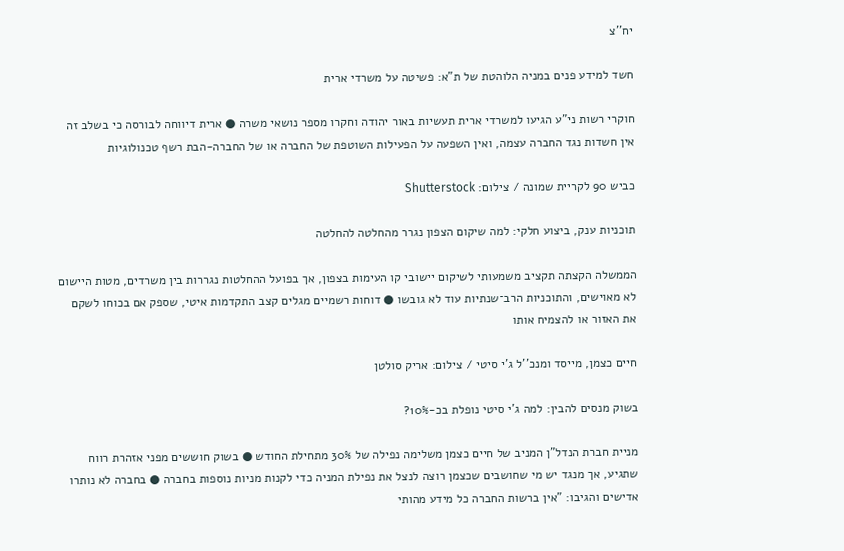יח''צ

חשד למידע פנים במניה הלוהטת של ת"א: פשיטה על משרדי ארית

חוקרי רשות ני"ע הגיעו למשרדי ארית תעשיות באור יהודה וחקרו מספר נושאי משרה ● ארית דיווחה לבורסה כי בשלב זה אין חשדות נגד החברה עצמה, ואין השפעה על הפעילות השוטפת של החברה או של החברה-הבת רשף טכנולוגיות

כביש 90 לקריית שמונה / צילום: Shutterstock

תוכניות ענק, ביצוע חלקי: למה שיקום הצפון נגרר מהחלטה להחלטה

הממשלה הקצתה תקציב משמעותי לשיקום יישובי קו העימות בצפון, אך בפועל ההחלטות נגררות בין משרדים, מטות היישום לא מאוישים, והתוכניות הרב־שנתיות עוד לא גובשו ● דוחות רשמיים מגלים קצב התקדמות איטי, שספק אם בכוחו לשקם את האזור או להצמיח אותו

חיים כצמן, מייסד ומנכ''ל ג'י סיטי / צילום: אריק סולטן

בשוק מנסים להבין: למה ג'י סיטי נופלת בכ-10%?

מניית חברת הנדל"ן המניב של חיים כצמן משלימה נפילה של 30% מתחילת החודש ● בשוק חוששים מפני אזהרת רווח שתגיע, אך מנגד יש מי שחושבים שכצמן רוצה לנצל את נפילת המניה כדי לקנות מניות נוספות בחברה ● בחברה לא נותרו אדישים והגיבו: "אין ברשות החברה כל מידע מהותי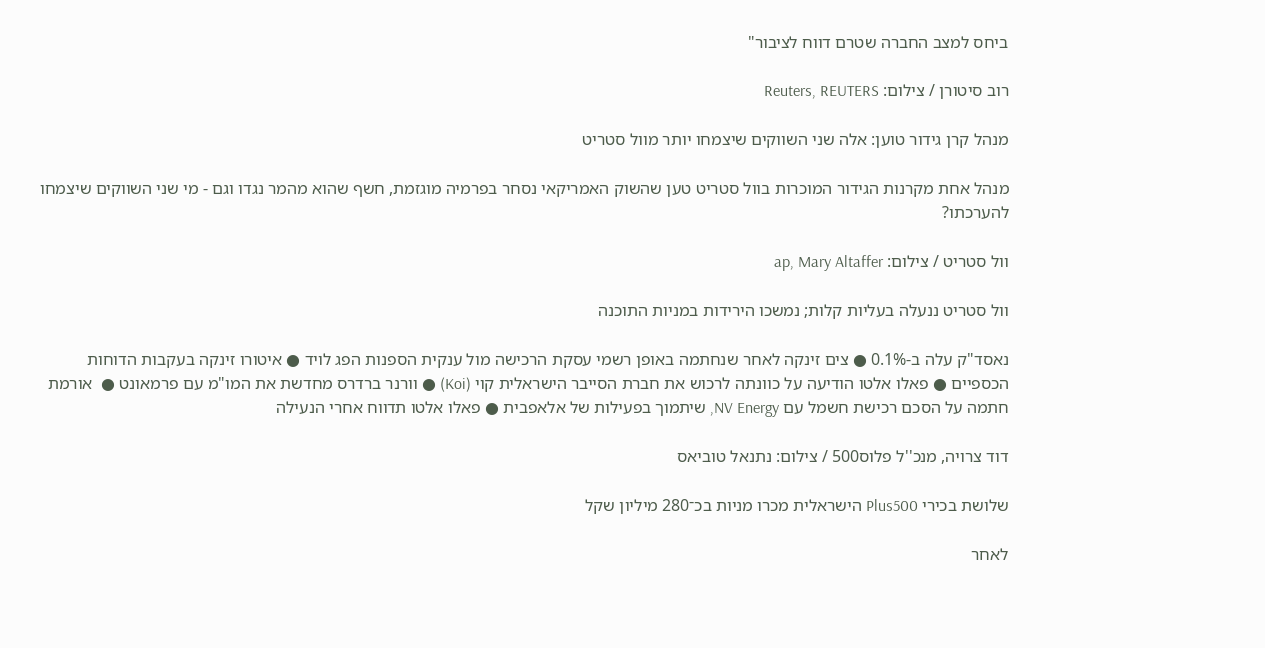ביחס למצב החברה שטרם דווח לציבור"

רוב סיטורן / צילום: Reuters, REUTERS

מנהל קרן גידור טוען: אלה שני השווקים שיצמחו יותר מוול סטריט

מנהל אחת מקרנות הגידור המוכרות בוול סטריט טען שהשוק האמריקאי נסחר בפרמיה מוגזמת, חשף שהוא מהמר נגדו וגם - מי שני השווקים שיצמחו להערכתו?

וול סטריט / צילום: ap, Mary Altaffer

וול סטריט ננעלה בעליות קלות; נמשכו הירידות במניות התוכנה

נאסד"ק עלה ב-0.1% ● צים זינקה לאחר שנחתמה באופן רשמי עסקת הרכישה מול ענקית הספנות הפג לויד ● איטורו זינקה בעקבות הדוחות הכספיים ● פאלו אלטו הודיעה על כוונתה לרכוש את חברת הסייבר הישראלית קוי (Koi) ● וורנר ברדרס מחדשת את המו"מ עם פרמאונט ●  אורמת חתמה על הסכם רכישת חשמל עם NV Energy, שיתמוך בפעילות של אלאפבית ● פאלו אלטו תדווח אחרי הנעילה

דוד צרויה, מנכ''ל פלוס500 / צילום: נתנאל טוביאס

שלושת בכירי Plus500 הישראלית מכרו מניות בכ־280 מיליון שקל

לאחר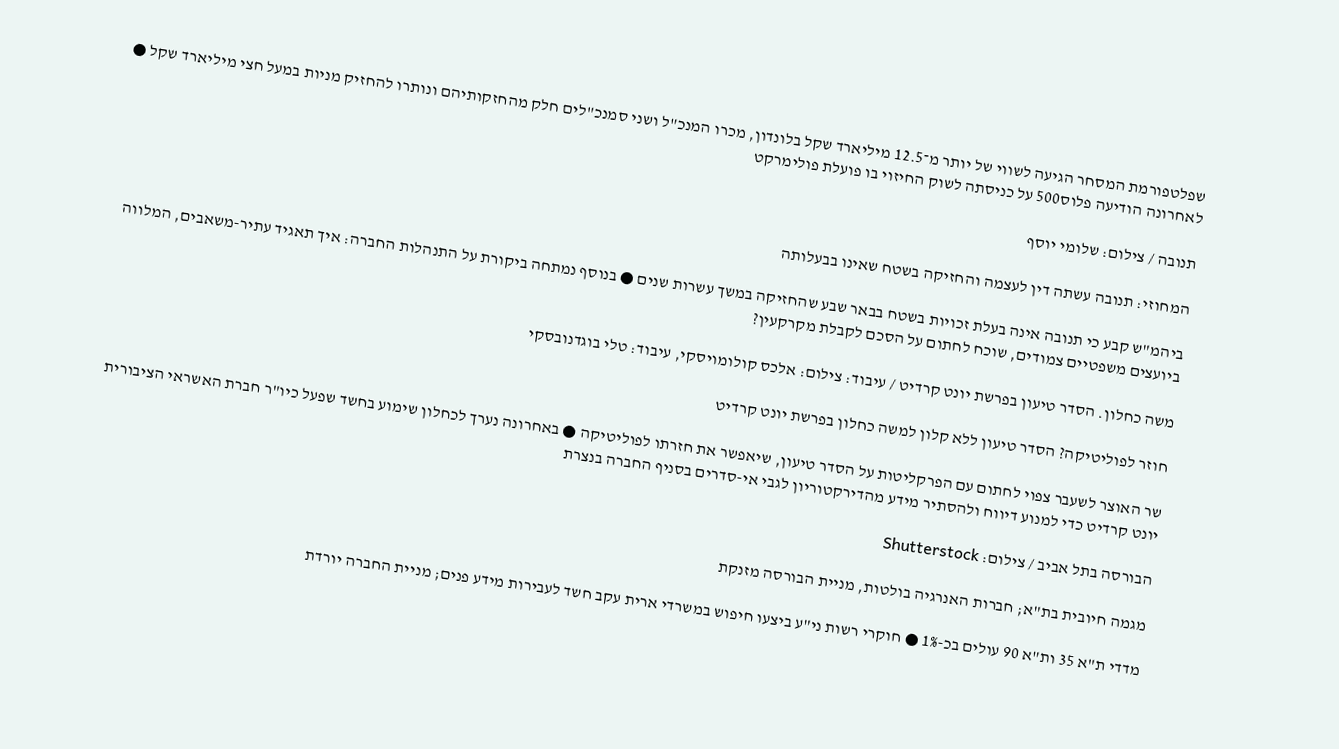שפלטפורמת המסחר הגיעה לשווי של יותר מ־12.5 מיליארד שקל בלונדון, מכרו המנכ"ל ושני סמנכ"לים חלק מהחזקותיהם ונותרו להחזיק מניות במעל חצי מיליארד שקל ● לאחרונה הודיעה פלוס500 על כניסתה לשוק החיזוי בו פועלת פולימרקט

תנובה / צילום: שלומי יוסף

המחוזי: תנובה עשתה דין לעצמה והחזיקה בשטח שאינו בבעלותה

ביהמ"ש קבע כי תנובה אינה בעלת זכויות בשטח בבאר שבע שהחזיקה במשך עשרות שנים ● בנוסף נמתחה ביקורת על התנהלות החברה: איך תאגיד עתיר-משאבים, המלווה ביועצים משפטיים צמודים, שוכח לחתום על הסכם לקבלת מקרקעין?

משה כחלון. הסדר טיעון בפרשת יונט קרדיט / עיבוד: צילום: אלכס קולומויסקי, עיבוד: טלי בוגדנובסקי

חוזר לפוליטיקה? הסדר טיעון ללא קלון למשה כחלון בפרשת יונט קרדיט

שר האוצר לשעבר צפוי לחתום עם הפרקליטות על הסדר טיעון, שיאפשר את חזרתו לפוליטיקה ● באחרונה נערך לכחלון שימוע בחשד שפעל כיו"ר חברת האשראי הציבורית יונט קרדיט כדי למנוע דיווח ולהסתיר מידע מהדירקטוריון לגבי אי-סדרים בסניף החברה בנצרת

הבורסה בתל אביב / צילום: Shutterstock

מגמה חיובית בת"א; חברות האנרגיה בולטות, מניית הבורסה מזנקת

מדדי ת"א 35 ות"א 90 עולים בכ-1% ● חוקרי רשות ני"ע ביצעו חיפוש במשרדי ארית עקב חשד לעבירות מידע פנים; מניית החברה יורדת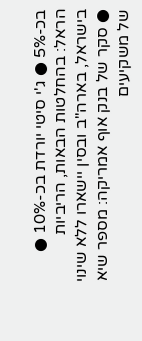בכ-5% ● ג'י סיטי יורדת בכ-10% ● הראל: בהחלטות הבאות, הריביות בישראל, בארה"ב ובסין יישארו ללא שינוי ● סקר של בנק אוף אמריקה: מספר שיא של משקיעים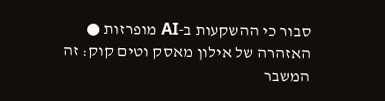סבור כי ההשקעות ב-AI מופרזות ● האזהרה של אילון מאסק וטים קוק: זה המשבר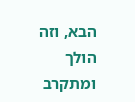הבא, וזה הולך ומתקרב